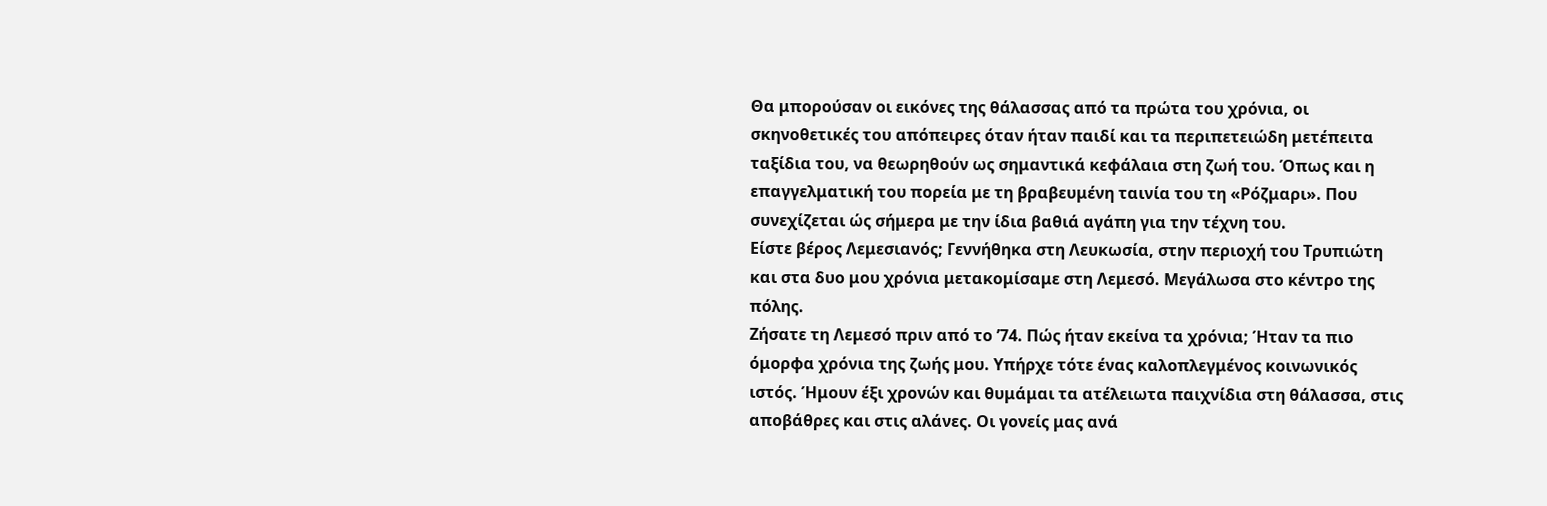Θα μπορούσαν οι εικόνες της θάλασσας από τα πρώτα του χρόνια, οι σκηνοθετικές του απόπειρες όταν ήταν παιδί και τα περιπετειώδη μετέπειτα ταξίδια του, να θεωρηθούν ως σημαντικά κεφάλαια στη ζωή του. Όπως και η επαγγελματική του πορεία με τη βραβευμένη ταινία του τη «Ρόζμαρι». Που συνεχίζεται ώς σήμερα με την ίδια βαθιά αγάπη για την τέχνη του.
Είστε βέρος Λεμεσιανός; Γεννήθηκα στη Λευκωσία, στην περιοχή του Τρυπιώτη και στα δυο μου χρόνια μετακομίσαμε στη Λεμεσό. Μεγάλωσα στο κέντρο της πόλης.
Ζήσατε τη Λεμεσό πριν από το ’74. Πώς ήταν εκείνα τα χρόνια; Ήταν τα πιο όμορφα χρόνια της ζωής μου. Υπήρχε τότε ένας καλοπλεγμένος κοινωνικός ιστός. Ήμουν έξι χρονών και θυμάμαι τα ατέλειωτα παιχνίδια στη θάλασσα, στις αποβάθρες και στις αλάνες. Οι γονείς μας ανά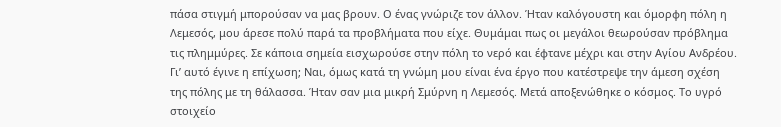πάσα στιγμή μπορούσαν να μας βρουν. Ο ένας γνώριζε τον άλλον. Ήταν καλόγουστη και όμορφη πόλη η Λεμεσός, μου άρεσε πολύ παρά τα προβλήματα που είχε. Θυμάμαι πως οι μεγάλοι θεωρούσαν πρόβλημα τις πλημμύρες. Σε κάποια σημεία εισχωρούσε στην πόλη το νερό και έφτανε μέχρι και στην Αγίου Ανδρέου.
Γι’ αυτό έγινε η επίχωση; Ναι, όμως κατά τη γνώμη μου είναι ένα έργο που κατέστρεψε την άμεση σχέση της πόλης με τη θάλασσα. Ήταν σαν μια μικρή Σμύρνη η Λεμεσός. Μετά αποξενώθηκε ο κόσμος. Το υγρό στοιχείο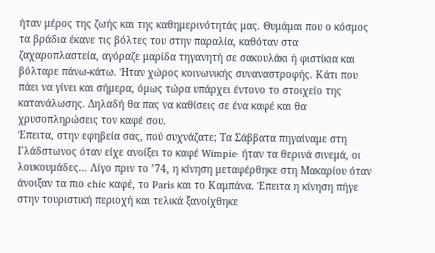ήταν μέρος της ζωής και της καθημερινότητάς μας. Θυμάμαι που ο κόσμος τα βράδια έκανε τις βόλτες του στην παραλία, καθόταν στα ζαχαροπλαστεία, αγόραζε μαρίδα τηγανητή σε σακουλάκι ή φιστίκια και βόλταρε πάνω-κάτω. Ήταν χώρος κοινωνικής συναναστροφής. Κάτι που πάει να γίνει και σήμερα, όμως τώρα υπάρχει έντονο το στοιχείο της κατανάλωσης. Δηλαδή θα πας να καθίσεις σε ένα καφέ και θα χρυσοπληρώσεις τον καφέ σου.
Έπειτα, στην εφηβεία σας, πού συχνάζατε; Τα Σάββατα πηγαίναμε στη Γλάδστωνος όταν είχε ανοίξει το καφέ Wimpie· ήταν τα θερινά σινεμά, οι λουκουμάδες… Λίγο πριν το ’74, η κίνηση μεταφέρθηκε στη Μακαρίου όταν άνοιξαν τα πιο chic καφέ, το Paris και το Καμπάνα. Έπειτα η κίνηση πήγε στην τουριστική περιοχή και τελικά ξανοίχθηκε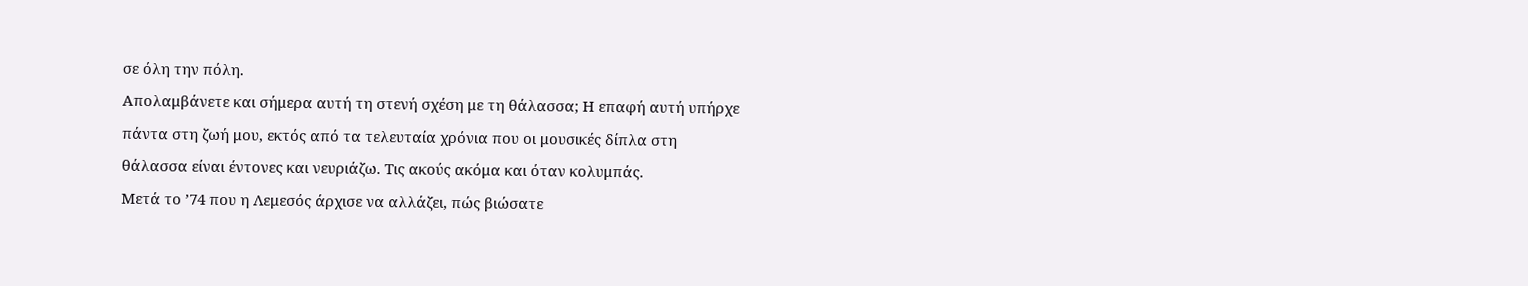σε όλη την πόλη.
Απολαμβάνετε και σήμερα αυτή τη στενή σχέση με τη θάλασσα; Η επαφή αυτή υπήρχε πάντα στη ζωή μου, εκτός από τα τελευταία χρόνια που οι μουσικές δίπλα στη θάλασσα είναι έντονες και νευριάζω. Τις ακούς ακόμα και όταν κολυμπάς.
Μετά το ’74 που η Λεμεσός άρχισε να αλλάζει, πώς βιώσατε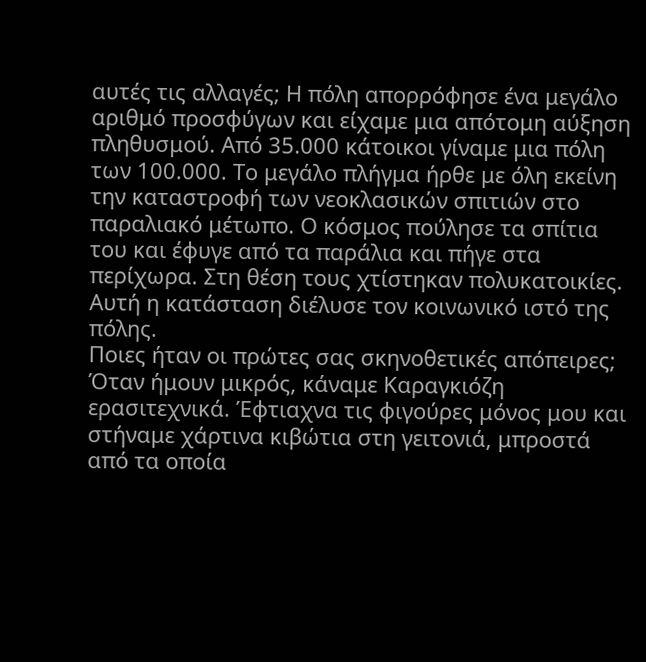αυτές τις αλλαγές; Η πόλη απορρόφησε ένα μεγάλο αριθμό προσφύγων και είχαμε μια απότομη αύξηση πληθυσμού. Από 35.000 κάτοικοι γίναμε μια πόλη των 100.000. Το μεγάλο πλήγμα ήρθε με όλη εκείνη την καταστροφή των νεοκλασικών σπιτιών στο παραλιακό μέτωπο. Ο κόσμος πούλησε τα σπίτια του και έφυγε από τα παράλια και πήγε στα περίχωρα. Στη θέση τους χτίστηκαν πολυκατοικίες. Αυτή η κατάσταση διέλυσε τον κοινωνικό ιστό της πόλης.
Ποιες ήταν οι πρώτες σας σκηνοθετικές απόπειρες; Όταν ήμουν μικρός, κάναμε Καραγκιόζη ερασιτεχνικά. Έφτιαχνα τις φιγούρες μόνος μου και στήναμε χάρτινα κιβώτια στη γειτονιά, μπροστά από τα οποία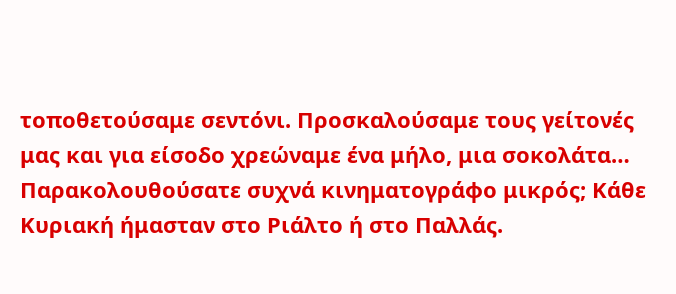τοποθετούσαμε σεντόνι. Προσκαλούσαμε τους γείτονές μας και για είσοδο χρεώναμε ένα μήλο, μια σοκολάτα…
Παρακολουθούσατε συχνά κινηματογράφο μικρός; Κάθε Κυριακή ήμασταν στο Ριάλτο ή στο Παλλάς.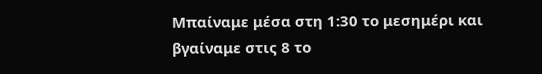Μπαίναμε μέσα στη 1:30 το μεσημέρι και βγαίναμε στις 8 το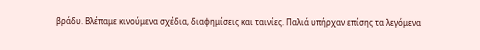βράδυ. Βλέπαμε κινούμενα σχέδια, διαφημίσεις και ταινίες. Παλιά υπήρχαν επίσης τα λεγόμενα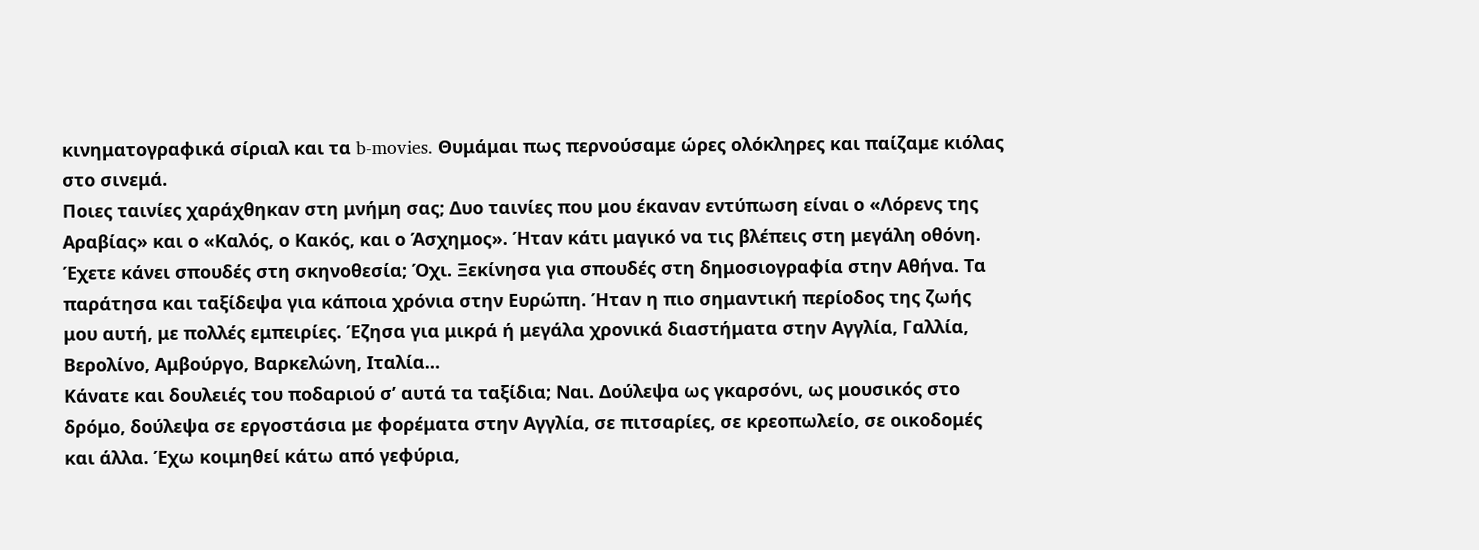κινηματογραφικά σίριαλ και τα b-movies. Θυμάμαι πως περνούσαμε ώρες ολόκληρες και παίζαμε κιόλας στο σινεμά.
Ποιες ταινίες χαράχθηκαν στη μνήμη σας; Δυο ταινίες που μου έκαναν εντύπωση είναι ο «Λόρενς της Αραβίας» και ο «Καλός, ο Κακός, και ο Άσχημος». Ήταν κάτι μαγικό να τις βλέπεις στη μεγάλη οθόνη.
Έχετε κάνει σπουδές στη σκηνοθεσία; Όχι. Ξεκίνησα για σπουδές στη δημοσιογραφία στην Αθήνα. Τα παράτησα και ταξίδεψα για κάποια χρόνια στην Ευρώπη. Ήταν η πιο σημαντική περίοδος της ζωής μου αυτή, με πολλές εμπειρίες. Έζησα για μικρά ή μεγάλα χρονικά διαστήματα στην Αγγλία, Γαλλία, Βερολίνο, Αμβούργο, Βαρκελώνη, Ιταλία…
Κάνατε και δουλειές του ποδαριού σ’ αυτά τα ταξίδια; Ναι. Δούλεψα ως γκαρσόνι, ως μουσικός στο δρόμο, δούλεψα σε εργοστάσια με φορέματα στην Αγγλία, σε πιτσαρίες, σε κρεοπωλείο, σε οικοδομές και άλλα. Έχω κοιμηθεί κάτω από γεφύρια,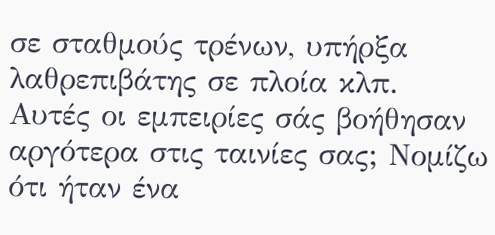σε σταθμούς τρένων, υπήρξα λαθρεπιβάτης σε πλοία κλπ.
Αυτές οι εμπειρίες σάς βοήθησαν αργότερα στις ταινίες σας; Νομίζω ότι ήταν ένα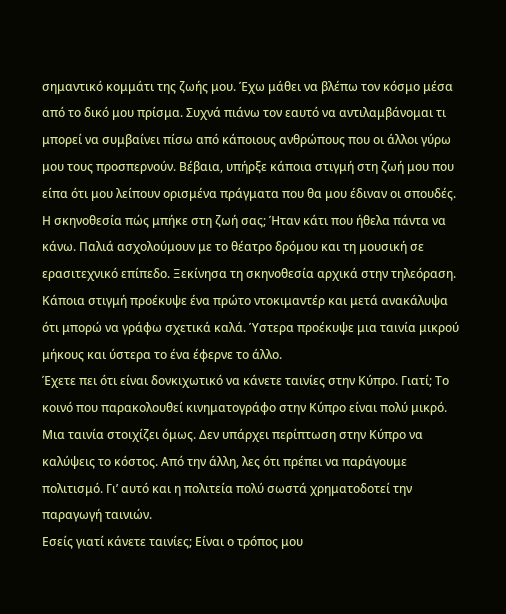σημαντικό κομμάτι της ζωής μου. Έχω μάθει να βλέπω τον κόσμο μέσα από το δικό μου πρίσμα. Συχνά πιάνω τον εαυτό να αντιλαμβάνομαι τι μπορεί να συμβαίνει πίσω από κάποιους ανθρώπους που οι άλλοι γύρω μου τους προσπερνούν. Βέβαια, υπήρξε κάποια στιγμή στη ζωή μου που είπα ότι μου λείπουν ορισμένα πράγματα που θα μου έδιναν οι σπουδές.
Η σκηνοθεσία πώς μπήκε στη ζωή σας; Ήταν κάτι που ήθελα πάντα να κάνω. Παλιά ασχολούμουν με το θέατρο δρόμου και τη μουσική σε ερασιτεχνικό επίπεδο. Ξεκίνησα τη σκηνοθεσία αρχικά στην τηλεόραση. Κάποια στιγμή προέκυψε ένα πρώτο ντοκιμαντέρ και μετά ανακάλυψα ότι μπορώ να γράφω σχετικά καλά. Ύστερα προέκυψε μια ταινία μικρού μήκους και ύστερα το ένα έφερνε το άλλο.
Έχετε πει ότι είναι δονκιχωτικό να κάνετε ταινίες στην Κύπρο. Γιατί; Το κοινό που παρακολουθεί κινηματογράφο στην Κύπρο είναι πολύ μικρό. Μια ταινία στοιχίζει όμως. Δεν υπάρχει περίπτωση στην Κύπρο να καλύψεις το κόστος. Από την άλλη, λες ότι πρέπει να παράγουμε πολιτισμό. Γι’ αυτό και η πολιτεία πολύ σωστά χρηματοδοτεί την παραγωγή ταινιών.
Εσείς γιατί κάνετε ταινίες; Είναι ο τρόπος μου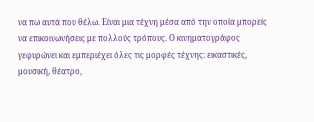να πω αυτά που θέλω. Είναι μια τέχνη μέσα από την οποία μπορείς να επικοινωνήσεις με πολλούς τρόπους. Ο κινηματογράφος γεφυρώνει και εμπεριέχει όλες τις μορφές τέχνης: εικαστικές, μουσική, θέατρο,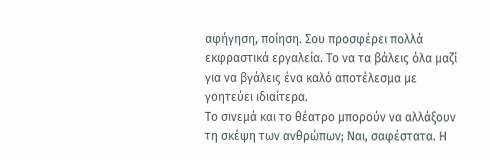αφήγηση, ποίηση. Σου προσφέρει πολλά εκφραστικά εργαλεία. Το να τα βάλεις όλα μαζί για να βγάλεις ένα καλό αποτέλεσμα με γοητεύει ιδιαίτερα.
Το σινεμά και το θέατρο μπορούν να αλλάξουν τη σκέψη των ανθρώπων; Ναι, σαφέστατα. Η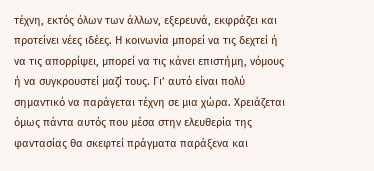τέχνη, εκτός όλων των άλλων, εξερευνά, εκφράζει και προτείνει νέες ιδέες. Η κοινωνία μπορεί να τις δεχτεί ή να τις απορρίψει, μπορεί να τις κάνει επιστήμη, νόμους ή να συγκρουστεί μαζί τους. Γι’ αυτό είναι πολύ σημαντικό να παράγεται τέχνη σε μια χώρα. Χρειάζεται όμως πάντα αυτός που μέσα στην ελευθερία της φαντασίας θα σκεφτεί πράγματα παράξενα και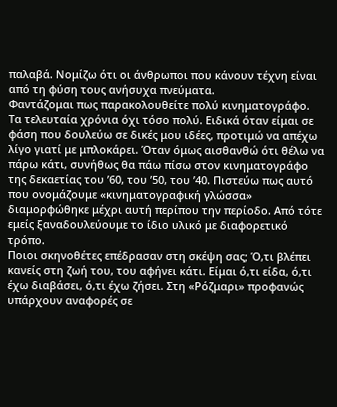παλαβά. Νομίζω ότι οι άνθρωποι που κάνουν τέχνη είναι από τη φύση τους ανήσυχα πνεύματα.
Φαντάζομαι πως παρακολουθείτε πολύ κινηματογράφο. Τα τελευταία χρόνια όχι τόσο πολύ. Ειδικά όταν είμαι σε φάση που δουλεύω σε δικές μου ιδέες, προτιμώ να απέχω λίγο γιατί με μπλοκάρει. Όταν όμως αισθανθώ ότι θέλω να πάρω κάτι, συνήθως θα πάω πίσω στον κινηματογράφο της δεκαετίας του ’60, του ’50, του ’40. Πιστεύω πως αυτό που ονομάζουμε «κινηματογραφική γλώσσα» διαμορφώθηκε μέχρι αυτή περίπου την περίοδο. Από τότε εμείς ξαναδουλεύουμε το ίδιο υλικό με διαφορετικό τρόπο.
Ποιοι σκηνοθέτες επέδρασαν στη σκέψη σας; Ό,τι βλέπει κανείς στη ζωή του, του αφήνει κάτι. Είμαι ό,τι είδα, ό,τι έχω διαβάσει, ό,τι έχω ζήσει. Στη «Ρόζμαρι» προφανώς υπάρχουν αναφορές σε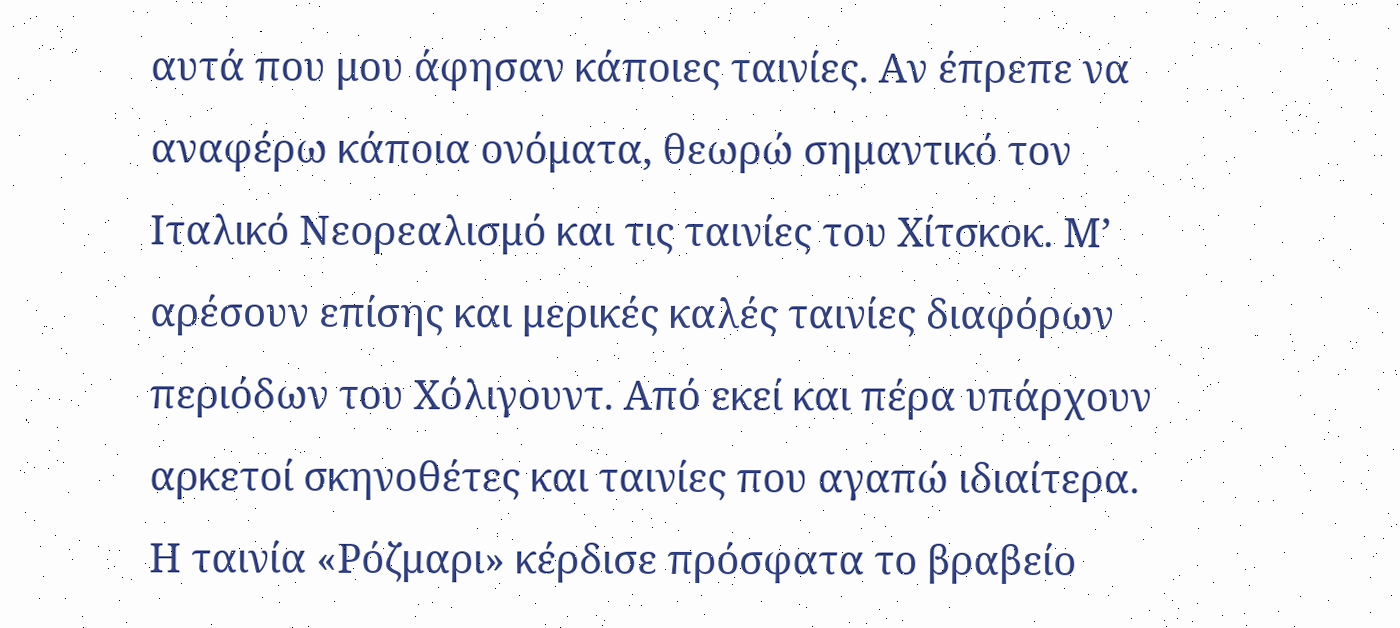αυτά που μου άφησαν κάποιες ταινίες. Αν έπρεπε να αναφέρω κάποια ονόματα, θεωρώ σημαντικό τον Ιταλικό Νεορεαλισμό και τις ταινίες του Χίτσκοκ. Μ’ αρέσουν επίσης και μερικές καλές ταινίες διαφόρων περιόδων του Χόλιγουντ. Από εκεί και πέρα υπάρχουν αρκετοί σκηνοθέτες και ταινίες που αγαπώ ιδιαίτερα.
Η ταινία «Ρόζμαρι» κέρδισε πρόσφατα το βραβείο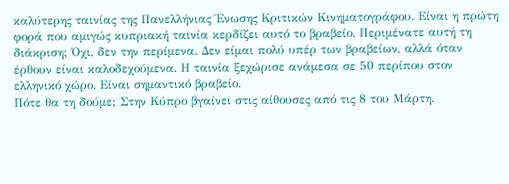καλύτερης ταινίας της Πανελλήνιας Ένωσης Κριτικών Κινηματογράφου. Είναι η πρώτη φορά που αμιγώς κυπριακή ταινία κερδίζει αυτό το βραβείο. Περιμένατε αυτή τη διάκριση; Όχι, δεν την περίμενα. Δεν είμαι πολύ υπέρ των βραβείων, αλλά όταν έρθουν είναι καλοδεχούμενα. Η ταινία ξεχώρισε ανάμεσα σε 50 περίπου στον ελληνικό χώρο. Είναι σημαντικό βραβείο.
Πότε θα τη δούμε; Στην Κύπρο βγαίνει στις αίθουσες από τις 8 του Μάρτη.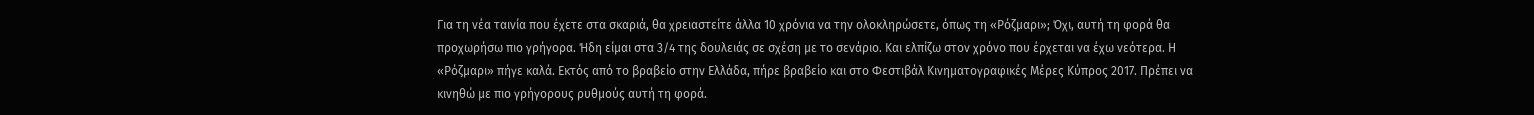Για τη νέα ταινία που έχετε στα σκαριά, θα χρειαστείτε άλλα 10 χρόνια να την ολοκληρώσετε, όπως τη «Ρόζμαρι»; Όχι, αυτή τη φορά θα προχωρήσω πιο γρήγορα. Ήδη είμαι στα 3/4 της δουλειάς σε σχέση με το σενάριο. Και ελπίζω στον χρόνο που έρχεται να έχω νεότερα. Η «Ρόζμαρι» πήγε καλά. Εκτός από το βραβείο στην Ελλάδα, πήρε βραβείο και στο Φεστιβάλ Κινηματογραφικές Μέρες Κύπρος 2017. Πρέπει να κινηθώ με πιο γρήγορους ρυθμούς αυτή τη φορά.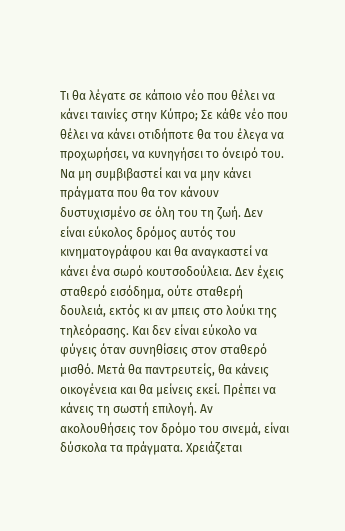Τι θα λέγατε σε κάποιο νέο που θέλει να κάνει ταινίες στην Κύπρο; Σε κάθε νέο που θέλει να κάνει οτιδήποτε θα του έλεγα να προχωρήσει, να κυνηγήσει το όνειρό του. Να μη συμβιβαστεί και να μην κάνει πράγματα που θα τον κάνουν δυστυχισμένο σε όλη του τη ζωή. Δεν είναι εύκολος δρόμος αυτός του κινηματογράφου και θα αναγκαστεί να κάνει ένα σωρό κουτσοδούλεια. Δεν έχεις σταθερό εισόδημα, ούτε σταθερή δουλειά, εκτός κι αν μπεις στο λούκι της τηλεόρασης. Και δεν είναι εύκολο να φύγεις όταν συνηθίσεις στον σταθερό μισθό. Μετά θα παντρευτείς, θα κάνεις οικογένεια και θα μείνεις εκεί. Πρέπει να κάνεις τη σωστή επιλογή. Αν ακολουθήσεις τον δρόμο του σινεμά, είναι δύσκολα τα πράγματα. Χρειάζεται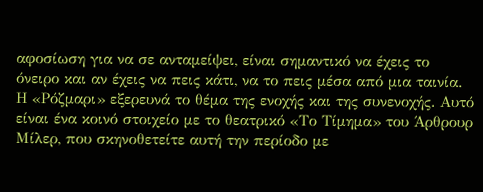αφοσίωση για να σε ανταμείψει, είναι σημαντικό να έχεις το όνειρο και αν έχεις να πεις κάτι, να το πεις μέσα από μια ταινία.
Η «Ρόζμαρι» εξερευνά το θέμα της ενοχής και της συνενοχής. Αυτό είναι ένα κοινό στοιχείο με το θεατρικό «Το Τίμημα» του Άρθρουρ Μίλερ, που σκηνοθετείτε αυτή την περίοδο με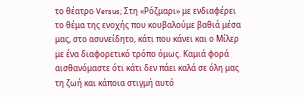το θέατρο Versus; Στη «Ρόζμαρι» με ενδιαφέρει το θέμα της ενοχής που κουβαλούμε βαθιά μέσα μας, στο ασυνείδητο, κάτι που κάνει και ο Μίλερ με ένα διαφορετικό τρόπο όμως. Καμιά φορά αισθανόμαστε ότι κάτι δεν πάει καλά σε όλη μας τη ζωή και κάποια στιγμή αυτό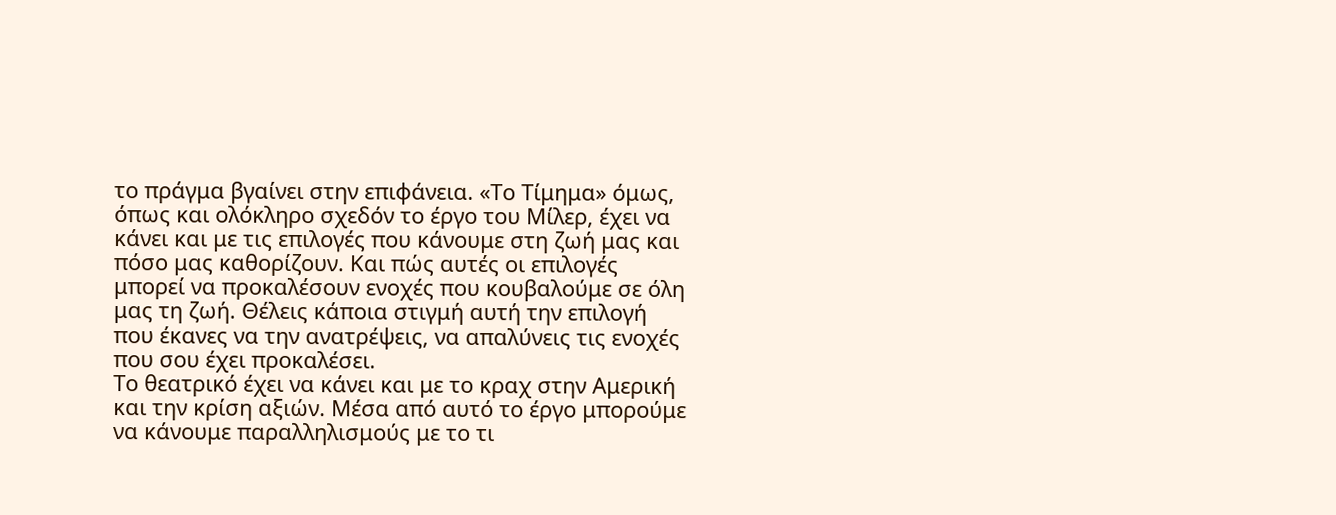το πράγμα βγαίνει στην επιφάνεια. «Το Τίμημα» όμως, όπως και ολόκληρο σχεδόν το έργο του Μίλερ, έχει να κάνει και με τις επιλογές που κάνουμε στη ζωή μας και πόσο μας καθορίζουν. Και πώς αυτές οι επιλογές μπορεί να προκαλέσουν ενοχές που κουβαλούμε σε όλη μας τη ζωή. Θέλεις κάποια στιγμή αυτή την επιλογή που έκανες να την ανατρέψεις, να απαλύνεις τις ενοχές που σου έχει προκαλέσει.
Το θεατρικό έχει να κάνει και με το κραχ στην Αμερική και την κρίση αξιών. Μέσα από αυτό το έργο μπορούμε να κάνουμε παραλληλισμούς με το τι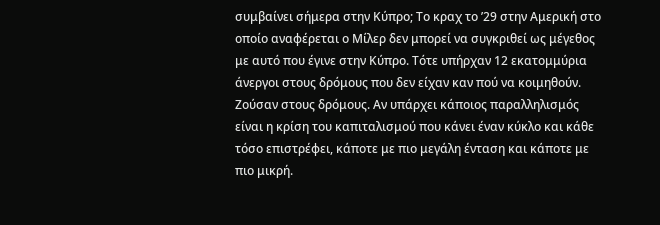συμβαίνει σήμερα στην Κύπρο; Το κραχ το ’29 στην Αμερική στο οποίο αναφέρεται ο Μίλερ δεν μπορεί να συγκριθεί ως μέγεθος με αυτό που έγινε στην Κύπρο. Τότε υπήρχαν 12 εκατομμύρια άνεργοι στους δρόμους που δεν είχαν καν πού να κοιμηθούν. Ζούσαν στους δρόμους. Αν υπάρχει κάποιος παραλληλισμός είναι η κρίση του καπιταλισμού που κάνει έναν κύκλο και κάθε τόσο επιστρέφει, κάποτε με πιο μεγάλη ένταση και κάποτε με πιο μικρή.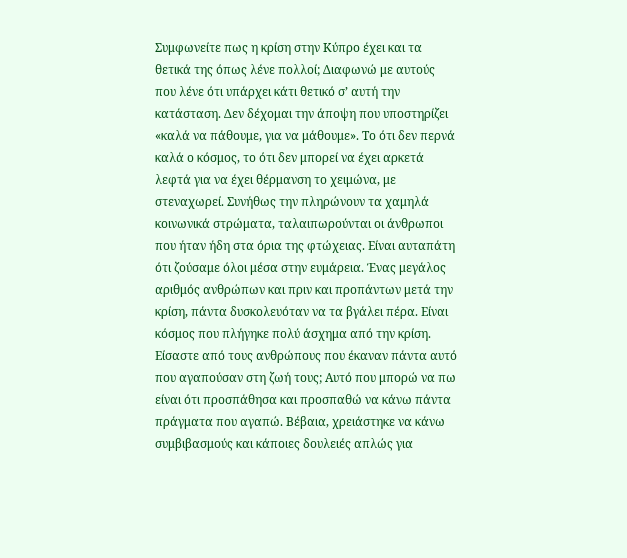Συμφωνείτε πως η κρίση στην Κύπρο έχει και τα θετικά της όπως λένε πολλοί; Διαφωνώ με αυτούς που λένε ότι υπάρχει κάτι θετικό σ’ αυτή την κατάσταση. Δεν δέχομαι την άποψη που υποστηρίζει «καλά να πάθουμε, για να μάθουμε». Το ότι δεν περνά καλά ο κόσμος, το ότι δεν μπορεί να έχει αρκετά λεφτά για να έχει θέρμανση το χειμώνα, με στεναχωρεί. Συνήθως την πληρώνουν τα χαμηλά κοινωνικά στρώματα, ταλαιπωρούνται οι άνθρωποι που ήταν ήδη στα όρια της φτώχειας. Είναι αυταπάτη ότι ζούσαμε όλοι μέσα στην ευμάρεια. Ένας μεγάλος αριθμός ανθρώπων και πριν και προπάντων μετά την κρίση, πάντα δυσκολευόταν να τα βγάλει πέρα. Είναι κόσμος που πλήγηκε πολύ άσχημα από την κρίση.
Είσαστε από τους ανθρώπους που έκαναν πάντα αυτό που αγαπούσαν στη ζωή τους; Αυτό που μπορώ να πω είναι ότι προσπάθησα και προσπαθώ να κάνω πάντα πράγματα που αγαπώ. Βέβαια, χρειάστηκε να κάνω συμβιβασμούς και κάποιες δουλειές απλώς για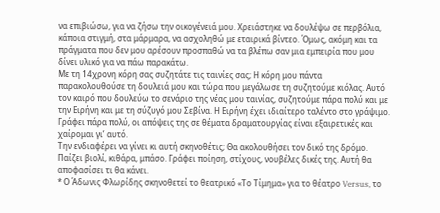να επιβιώσω, για να ζήσω την οικογένειά μου. Χρειάστηκε να δουλέψω σε περβόλια, κάποια στιγμή, στα μάρμαρα, να ασχοληθώ με εταιρικά βίντεο. Όμως, ακόμη και τα πράγματα που δεν μου αρέσουν προσπαθώ να τα βλέπω σαν μια εμπειρία που μου δίνει υλικό για να πάω παρακάτω.
Με τη 14χρονη κόρη σας συζητάτε τις ταινίες σας; Η κόρη μου πάντα παρακολουθούσε τη δουλειά μου και τώρα που μεγάλωσε τη συζητούμε κιόλας. Αυτό τον καιρό που δουλεύω το σενάριο της νέας μου ταινίας, συζητούμε πάρα πολύ και με την Ειρήνη και με τη σύζυγό μου Σεβίνα. Η Ειρήνη έχει ιδιαίτερο ταλέντο στο γράψιμο. Γράφει πάρα πολύ, οι απόψεις της σε θέματα δραματουργίας είναι εξαιρετικές και χαίρομαι γι’ αυτό.
Την ενδιαφέρει να γίνει κι αυτή σκηνοθέτις; Θα ακολουθήσει τον δικό της δρόμο. Παίζει βιολί, κιθάρα, μπάσο. Γράφει ποίηση, στίχους, νουβέλες δικές της. Αυτή θα αποφασίσει τι θα κάνει.
* Ο Άδωνις Φλωρίδης σκηνοθετεί το θεατρικό «Το Τίμημα» για το θέατρο Versus, το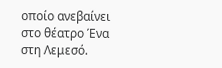οποίο ανεβαίνει στο θέατρο Ένα στη Λεμεσό.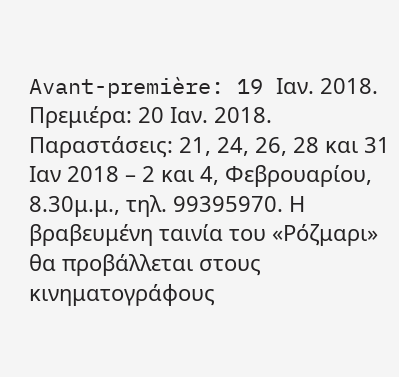Avant-première: 19 Ιαν. 2018. Πρεμιέρα: 20 Ιαν. 2018. Παραστάσεις: 21, 24, 26, 28 και 31 Ιαν 2018 – 2 και 4, Φεβρουαρίου, 8.30μ.μ., τηλ. 99395970. Η βραβευμένη ταινία του «Ρόζμαρι» θα προβάλλεται στους κινηματογράφους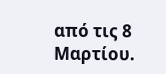από τις 8 Μαρτίου.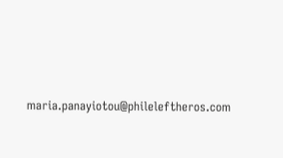maria.panayiotou@phileleftheros.com